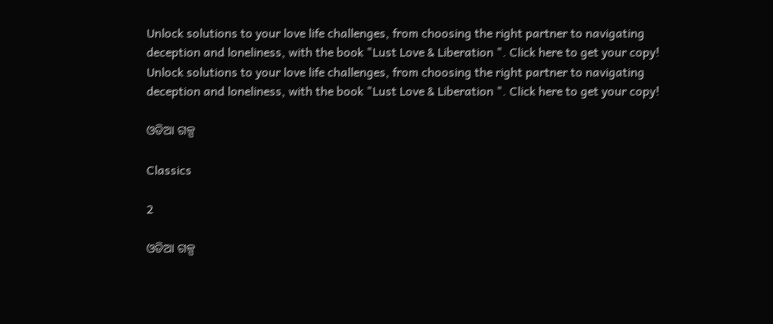Unlock solutions to your love life challenges, from choosing the right partner to navigating deception and loneliness, with the book "Lust Love & Liberation ". Click here to get your copy!
Unlock solutions to your love life challenges, from choosing the right partner to navigating deception and loneliness, with the book "Lust Love & Liberation ". Click here to get your copy!

ଓଡିଆ ଗଳ୍ପ

Classics

2

ଓଡିଆ ଗଳ୍ପ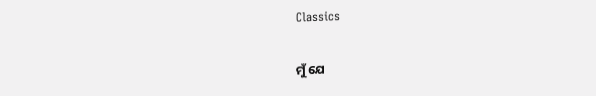Classics

ମୁଁ ଯେ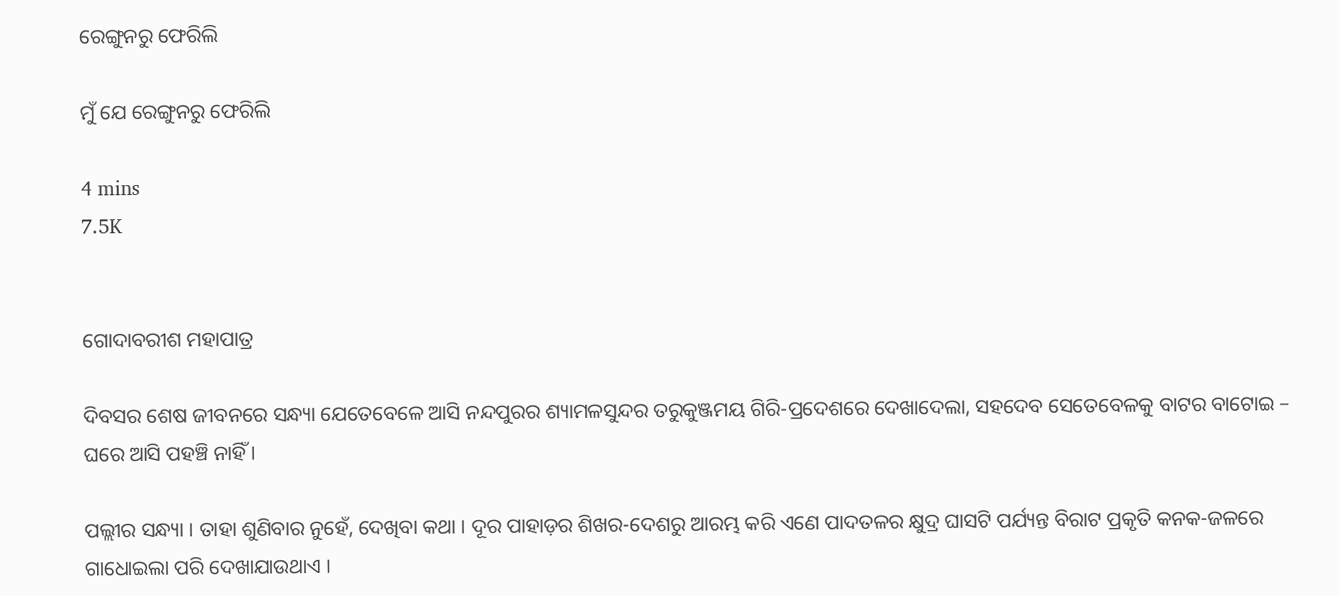ରେଙ୍ଗୁନରୁ ଫେରିଲି

ମୁଁ ଯେ ରେଙ୍ଗୁନରୁ ଫେରିଲି

4 mins
7.5K


ଗୋଦାବରୀଶ ମହାପାତ୍ର

ଦିବସର ଶେଷ ଜୀବନରେ ସନ୍ଧ୍ୟା ଯେତେବେଳେ ଆସି ନନ୍ଦପୁରର ଶ୍ୟାମଳସୁନ୍ଦର ତରୁକୁଞ୍ଜମୟ ଗିରି-ପ୍ରଦେଶରେ ଦେଖାଦେଲା, ସହଦେବ ସେତେବେଳକୁ ବାଟର ବାଟୋଇ – ଘରେ ଆସି ପହଞ୍ଚି ନାହିଁ ।

ପଲ୍ଲୀର ସନ୍ଧ୍ୟା । ତାହା ଶୁଣିବାର ନୁହେଁ, ଦେଖିବା କଥା । ଦୂର ପାହାଡ଼ର ଶିଖର-ଦେଶରୁ ଆରମ୍ଭ କରି ଏଣେ ପାଦତଳର କ୍ଷୁଦ୍ର ଘାସଟି ପର୍ଯ୍ୟନ୍ତ ବିରାଟ ପ୍ରକୃତି କନକ-ଜଳରେ ଗାଧୋଇଲା ପରି ଦେଖାଯାଉଥାଏ ।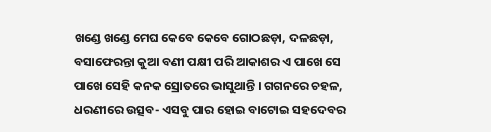ଖଣ୍ଡେ ଖଣ୍ଡେ ମେଘ କେବେ କେବେ ଗୋଠଛଡ଼ା, ଦଳଛଡ଼ା, ବସାଫେରନ୍ତା କୁଆ ବଣୀ ପକ୍ଷୀ ପରି ଆକାଶର ଏ ପାଖେ ସେ ପାଖେ ସେହି କନକ ସ୍ରୋତରେ ଭାସୁଥାନ୍ତି । ଗଗନରେ ଚହଳ, ଧରଣୀରେ ଉତ୍ସବ- ଏସବୁ ପାର ହୋଇ ବାଟୋଇ ସହଦେବର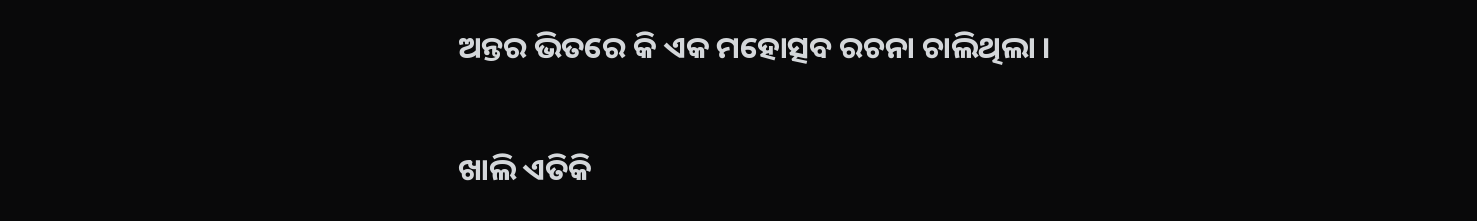ଅନ୍ତର ଭିତରେ କି ଏକ ମହୋତ୍ସବ ରଚନା ଚାଲିଥିଲା ।

ଖାଲି ଏତିକି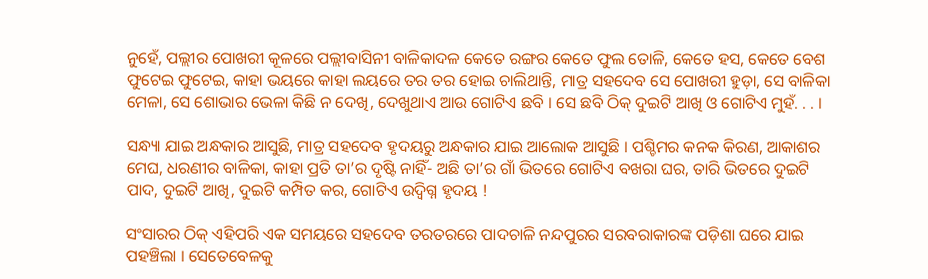ନୁହେଁ, ପଲ୍ଲୀର ପୋଖରୀ କୂଳରେ ପଲ୍ଲୀବାସିନୀ ବାଳିକାଦଳ କେତେ ରଙ୍ଗର କେତେ ଫୁଲ ତୋଳି, କେତେ ହସ, କେତେ ବେଶ ଫୁଟେଇ ଫୁଟେଇ, କାହା ଭୟରେ କାହା ଲୟରେ ତର ତର ହୋଇ ଚାଲିଥାନ୍ତି, ମାତ୍ର ସହଦେବ ସେ ପୋଖରୀ ହୁଡ଼ା, ସେ ବାଳିକା ମେଳା, ସେ ଶୋଭାର ଭେଳା କିଛି ନ ଦେଖି, ଦେଖୁଥାଏ ଆଉ ଗୋଟିଏ ଛବି । ସେ ଛବି ଠିକ୍ ଦୁଇଟି ଆଖି ଓ ଗୋଟିଏ ମୁହଁ. . . ।

ସନ୍ଧ୍ୟା ଯାଇ ଅନ୍ଧକାର ଆସୁଛି, ମାତ୍ର ସହଦେବ ହୃଦୟରୁ ଅନ୍ଧକାର ଯାଇ ଆଲୋକ ଆସୁଛି । ପଶ୍ଚିମର କନକ କିରଣ, ଆକାଶର ମେଘ, ଧରଣୀର ବାଳିକା, କାହା ପ୍ରତି ତା’ର ଦୃଷ୍ଟି ନାହିଁ- ଅଛି ତା’ର ଗାଁ ଭିତରେ ଗୋଟିଏ ବଖରା ଘର, ତାରି ଭିତରେ ଦୁଇଟି ପାଦ, ଦୁଇଟି ଆଖି, ଦୁଇଟି କମ୍ପିତ କର, ଗୋଟିଏ ଉଦ୍ବିଗ୍ନ ହୃଦୟ !

ସଂସାରର ଠିକ୍ ଏହିପରି ଏକ ସମୟରେ ସହଦେବ ତରତରରେ ପାଦଚାଳି ନନ୍ଦପୁରର ସରବରାକାରଙ୍କ ପଡ଼ିଶା ଘରେ ଯାଇ ପହଞ୍ଚିଲା । ସେତେବେଳକୁ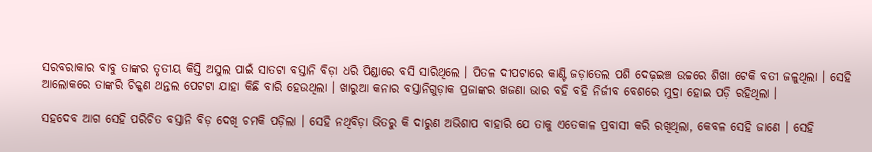ସରବରାକାର ବାବୁ ତାଙ୍କର ତୃତୀୟ କିସ୍ତି ଅସୁଲ ପାଇଁ ସାତଟା ବସ୍ତାନି ବିଡ଼ା ଧରି ପିଣ୍ଡାରେ ବସି ସାରିଥିଲେ । ପିତଳ ଦୀପଟାରେ କାଣ୍ଟି ଜଡ଼ାତେଲ ପଶି ଦେଢ଼ଇଞ୍ଚ ଉଚ୍ଚରେ ଶିଖା ଟେକି ବତୀ ଜଳୁଥିଲା । ସେହି ଆଲୋକରେ ତାଙ୍କରି ଚିକ୍କଣ ଥନ୍ତଲ ପେଟଟା ଯାହା କିଛି ବାରି ହେଉଥିଲା । ଖାରୁଆ କନାର ବସ୍ତାନିଗୁଡ଼ାକ ପ୍ରଜାଙ୍କର ଖଜଣା ଭାର ବହି ବହି ନିର୍ଜୀବ ବେଶରେ ମୁଦ୍ରା ହୋଇ ପଡ଼ି ରହିଥିଲା ।

ସହଦେବ ଆଗ ସେହି ପରିଚିତ ବସ୍ତାନି ବିଡ଼ ଦେଖି ଚମକି ପଡ଼ିଲା । ସେହି ନଥିବିଡ଼ା ଭିତରୁ କି ଦାରୁଣ ଅଭିଶାପ ବାହାରି ଯେ ତାକୁ ଏତେକାଳ ପ୍ରବାସୀ କରି ରଖିଥିଲା, କେବଳ ସେହି ଜାଣେ । ସେହି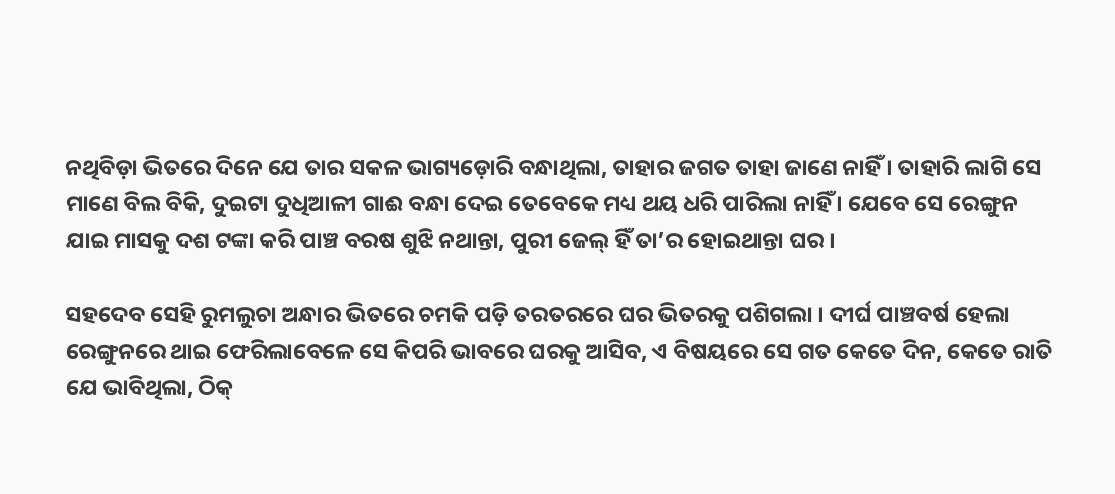ନଥିବିଡ଼ା ଭିତରେ ଦିନେ ଯେ ତାର ସକଳ ଭାଗ୍ୟଡ଼ୋରି ବନ୍ଧାଥିଲା, ତାହାର ଜଗତ ତାହା ଜାଣେ ନାହିଁ । ତାହାରି ଲାଗି ସେ ମାଣେ ବିଲ ବିକି, ଦୁଇଟା ଦୁଧିଆଳୀ ଗାଈ ବନ୍ଧା ଦେଇ ତେବେକେ ମଧ୍ୟ ଥୟ ଧରି ପାରିଲା ନାହିଁ । ଯେବେ ସେ ରେଙ୍ଗୁନ ଯାଇ ମାସକୁ ଦଶ ଟଙ୍କା କରି ପାଞ୍ଚ ବରଷ ଶୁଝି ନଥାନ୍ତା, ପୁରୀ ଜେଲ୍ ହିଁ ତା’ର ହୋଇଥାନ୍ତା ଘର ।

ସହଦେବ ସେହି ରୁମଲୁଚା ଅନ୍ଧାର ଭିତରେ ଚମକି ପଡ଼ି ତରତରରେ ଘର ଭିତରକୁ ପଶିଗଲା । ଦୀର୍ଘ ପାଞ୍ଚବର୍ଷ ହେଲା ରେଙ୍ଗୁନରେ ଥାଇ ଫେରିଲାବେଳେ ସେ କିପରି ଭାବରେ ଘରକୁ ଆସିବ, ଏ ବିଷୟରେ ସେ ଗତ କେତେ ଦିନ, କେତେ ରାତି ଯେ ଭାବିଥିଲା, ଠିକ୍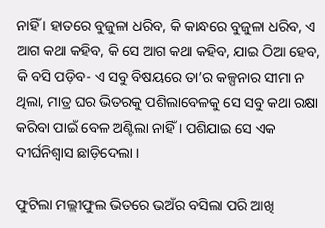ନାହିଁ । ହାତରେ ବୁଜୁଳା ଧରିବ, କି କାନ୍ଧରେ ବୁଜୁଳା ଧରିବ, ଏ ଆଗ କଥା କହିବ, କି ସେ ଆଗ କଥା କହିବ, ଯାଇ ଠିଆ ହେବ, କି ବସି ପଡ଼ିବ- ଏ ସବୁ ବିଷୟରେ ତା’ର କଳ୍ପନାର ସୀମା ନ ଥିଲା, ମାତ୍ର ଘର ଭିତରକୁ ପଶିଲାବେଳକୁ ସେ ସବୁ କଥା ରକ୍ଷା କରିବା ପାଇଁ ବେଳ ଅଣ୍ଟିଲା ନାହିଁ । ପଶିଯାଇ ସେ ଏକ ଦୀର୍ଘନିଶ୍ୱାସ ଛାଡ଼ିଦେଲା ।

ଫୁଟିଲା ମଲ୍ଲୀଫୁଲ ଭିତରେ ଭଅଁର ବସିଲା ପରି ଆଖି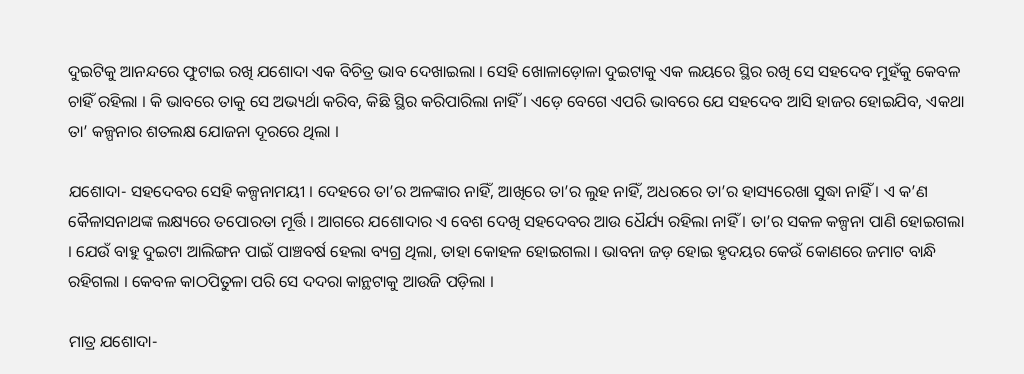ଦୁଇଟିକୁ ଆନନ୍ଦରେ ଫୁଟାଇ ରଖି ଯଶୋଦା ଏକ ବିଚିତ୍ର ଭାବ ଦେଖାଇଲା । ସେହି ଖୋଳାଡ଼ୋଳା ଦୁଇଟାକୁ ଏକ ଲୟରେ ସ୍ଥିର ରଖି ସେ ସହଦେବ ମୁହଁକୁ କେବଳ ଚାହିଁ ରହିଲା । କି ଭାବରେ ତାକୁ ସେ ଅଭ୍ୟର୍ଥା କରିବ, କିଛି ସ୍ଥିର କରିପାରିଲା ନାହିଁ । ଏଡ଼େ ବେଗେ ଏପରି ଭାବରେ ଯେ ସହଦେବ ଆସି ହାଜର ହୋଇଯିବ, ଏକଥା ତା’ କଳ୍ପନାର ଶତଲକ୍ଷ ଯୋଜନା ଦୂରରେ ଥିଲା ।

ଯଶୋଦା- ସହଦେବର ସେହି କଳ୍ପନାମୟୀ । ଦେହରେ ତା’ର ଅଳଙ୍କାର ନାହିଁ, ଆଖିରେ ତା’ର ଲୁହ ନାହିଁ, ଅଧରରେ ତା’ର ହାସ୍ୟରେଖା ସୁଦ୍ଧା ନାହିଁ । ଏ କ’ଣ କୈଳାସନାଥଙ୍କ ଲକ୍ଷ୍ୟରେ ତପୋରତା ମୂର୍ତ୍ତି । ଆଗରେ ଯଶୋଦାର ଏ ବେଶ ଦେଖି ସହଦେବର ଆଉ ଧୈର୍ଯ୍ୟ ରହିଲା ନାହିଁ । ତା’ର ସକଳ କଳ୍ପନା ପାଣି ହୋଇଗଲା । ଯେଉଁ ବାହୁ ଦୁଇଟା ଆଲିଙ୍ଗନ ପାଇଁ ପାଞ୍ଚବର୍ଷ ହେଲା ବ୍ୟଗ୍ର ଥିଲା, ତାହା କୋହଳ ହୋଇଗଲା । ଭାବନା ଜଡ଼ ହୋଇ ହୃଦୟର କେଉଁ କୋଣରେ ଜମାଟ ବାନ୍ଧି ରହିଗଲା । କେବଳ କାଠପିତୁଳା ପରି ସେ ଦଦରା କାନ୍ଥଟାକୁ ଆଉଜି ପଡ଼ିଲା ।

ମାତ୍ର ଯଶୋଦା-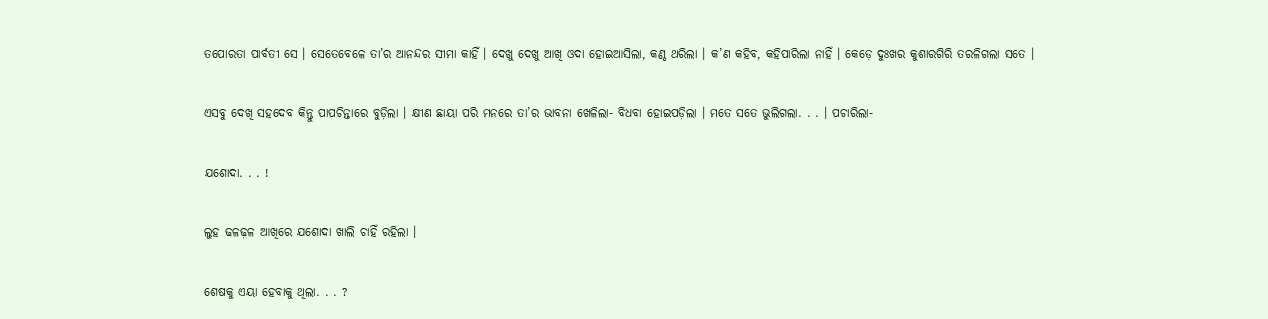ତପୋରତା ପାର୍ବତୀ ସେ । ସେତେବେଳେ ତା’ର ଆନନ୍ଦର ସୀମା କାହିଁ । ଦେଖୁ ଦେଖୁ ଆଖି ଓଦା ହୋଇଆସିଲା, କଣ୍ଠ ଥରିଲା । କ’ଣ କହିବ, କହିପାରିଲା ନାହିଁ । କେଡ଼େ ଦୁଃଖର କୁଶାରଗିରି ତରଳିଗଲା ସତେ ।

ଏସବୁ ଦେଖି ସହଦେବ କିନ୍ତୁ ପାପଚିନ୍ତାରେ ବୁଡ଼ିଲା । କ୍ଷୀଣ ଛାୟା ପରି ମନରେ ତା’ର ଭାବନା ଖେଳିଲା- ବିଧବା ହୋଇପଡ଼ିଲା । ମତେ ସତେ ଭୁଲିଗଲା. . . । ପଚାରିଲା-

ଯଶୋଦା. . . !

ଲୁହ ଢଳଢ଼ଳ ଆଖିରେ ଯଶୋଦା ଖାଲି ଚାହିଁ ରହିଲା ।

ଶେଷକୁ ଏୟା ହେବାକୁ ଥିଲା. . . ?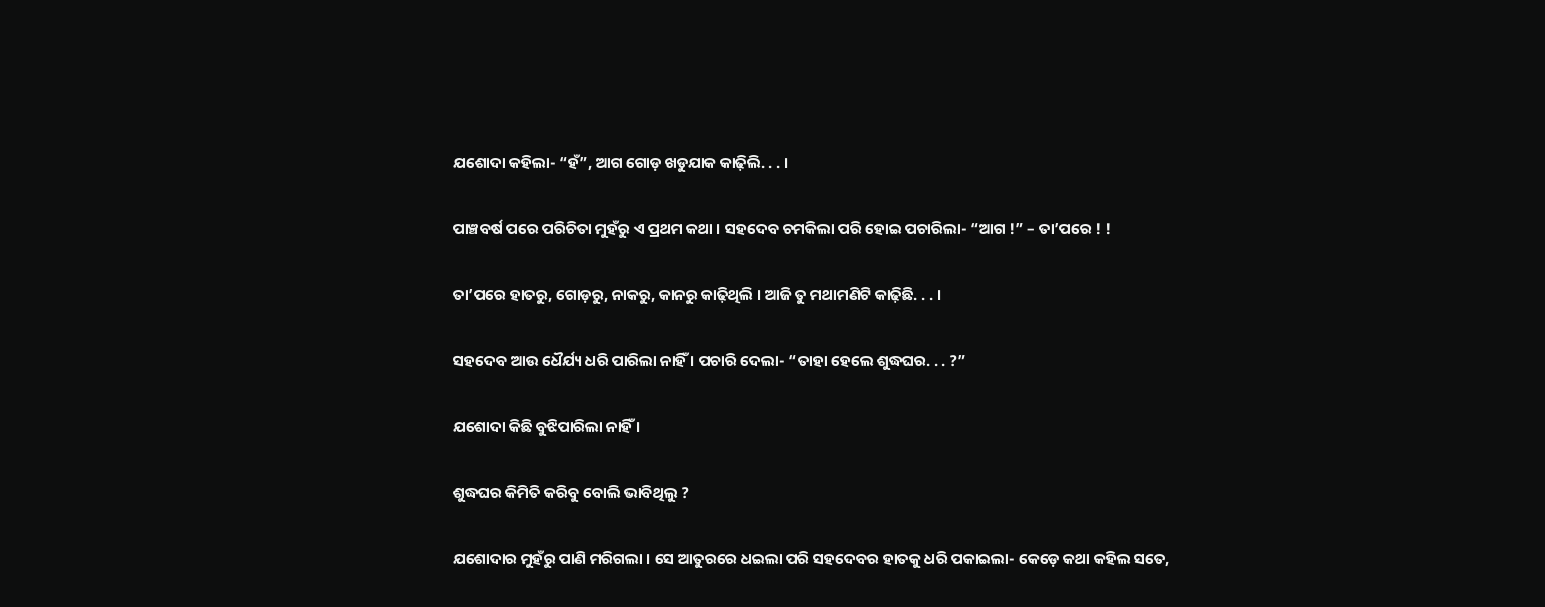ଯଶୋଦା କହିଲା- “ହଁ”, ଆଗ ଗୋଡ଼ ଖଡୁଯାକ କାଢ଼ିଲି. . . ।

ପାଞ୍ଚବର୍ଷ ପରେ ପରିଚିତା ମୁହଁରୁ ଏ ପ୍ରଥମ କଥା । ସହଦେବ ଚମକିଲା ପରି ହୋଇ ପଚାରିଲା- “ଆଗ !” – ତା’ପରେ ! !

ତା’ପରେ ହାତରୁ, ଗୋଡ଼ରୁ, ନାକରୁ, କାନରୁ କାଢ଼ିଥିଲି । ଆଜି ତୁ ମଥାମଣିଟି କାଢ଼ିଛି. . . ।

ସହଦେବ ଆଉ ଧୈର୍ଯ୍ୟ ଧରି ପାରିଲା ନାହିଁ । ପଚାରି ଦେଲା- “ତାହା ହେଲେ ଶୁଦ୍ଧଘର. . . ?”

ଯଶୋଦା କିଛି ବୁଝିପାରିଲା ନାହିଁ ।

ଶୁଦ୍ଧଘର କିମିତି କରିବୁ ବୋଲି ଭାବିଥିଲୁ ?

ଯଶୋଦାର ମୁହଁରୁ ପାଣି ମରିଗଲା । ସେ ଆତୁରରେ ଧଇଲା ପରି ସହଦେବର ହାତକୁ ଧରି ପକାଇଲା- କେଡ଼େ କଥା କହିଲ ସତେ,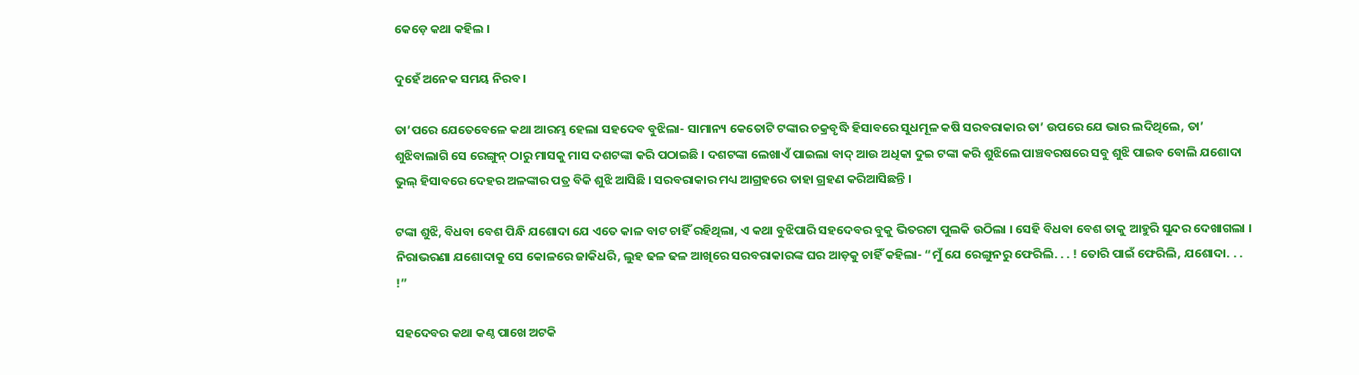କେଡ଼େ କଥା କହିଲ ।

ଦୁହେଁ ଅନେକ ସମୟ ନିରବ ।

ତା’ପରେ ଯେତେବେଳେ କଥା ଆରମ୍ଭ ହେଲା ସହଦେବ ବୁଝିଲା- ସାମାନ୍ୟ କେତୋଟି ଟଙ୍କାର ଚକ୍ରବୃଦ୍ଧି ହିସାବରେ ସୁଧମୂଳ କଷି ସରବରାକାର ତା’ ଉପରେ ଯେ ଭାର ଲଦିଥିଲେ, ତା’ ଶୁଝିବାଲାଗି ସେ ରେଙ୍ଗୁନ୍‌ ଠାରୁ ମାସକୁ ମାସ ଦଶଟଙ୍କା କରି ପଠାଇଛି । ଦଶଟଙ୍କା ଲେଖାଏଁ ପାଇଲା ବାଦ୍ ଆଉ ଅଧିକା ଦୁଇ ଟଙ୍କା କରି ଶୁଝିଲେ ପାଞ୍ଚବରଷରେ ସବୁ ଶୁଝି ପାଇବ ବୋଲି ଯଶୋଦା ଭୁଲ୍ ହିସାବରେ ଦେହର ଅଳଙ୍କାର ପତ୍ର ବିକି ଶୁଝି ଆସିଛି । ସରବରାକାର ମଧ୍ୟ ଆଗ୍ରହରେ ତାହା ଗ୍ରହଣ କରିଆସିଛନ୍ତି ।

ଟଙ୍କା ଶୁଝି, ବିଧବା ବେଶ ପିନ୍ଧି ଯଶୋଦା ଯେ ଏତେ କାଳ ବାଟ ଚାହିଁ ରହିଥିଲା, ଏ କଥା ବୁଝିପାରି ସହଦେବର ବୁକୁ ଭିତରଟା ପୁଲକି ଉଠିଲା । ସେହି ବିଧବା ବେଶ ତାକୁ ଆହୁରି ସୁନ୍ଦର ଦେଖାଗଲା । ନିରାଭରଣା ଯଶୋଦାକୁ ସେ କୋଳରେ ଜାକିଧରି, ଲୁହ ଢଳ ଢଳ ଆଖିରେ ସରବରାକାରଙ୍କ ଘର ଆଡ଼କୁ ଚାହିଁ କହିଲା- “ମୁଁ ଯେ ରେଙ୍ଗୁନରୁ ଫେରିଲି. . . ! ତୋରି ପାଇଁ ଫେରିଲି, ଯଶୋଦା. . . !”

ସହଦେବର କଥା କଣ୍ଠ ପାଖେ ଅଟକି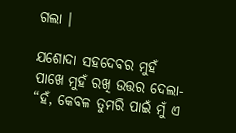ଗଲା ।

ଯଶୋଦା ସହଦେବର ମୁହଁ ପାଖେ ମୁହଁ ରଖି ଉତ୍ତର ଦେଲା- “ହଁ, କେବଳ ତୁମରି ପାଇଁ ମୁଁ ଏ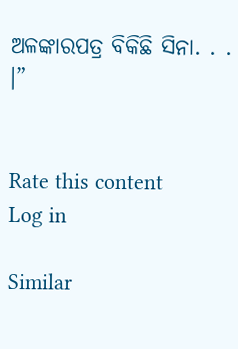ଅଳଙ୍କାରପତ୍ର ବିକିଛି ସିନା. . . ।”


Rate this content
Log in

Similar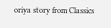oriya story from Classics